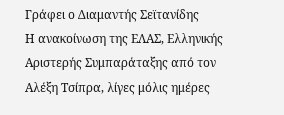Γράφει ο Διαμαντής Σεϊτανίδης
Η ανακοίνωση της ΕΛΑΣ, Ελληνικής Αριστερής Συμπαράταξης από τον Αλέξη Τσίπρα, λίγες μόλις ημέρες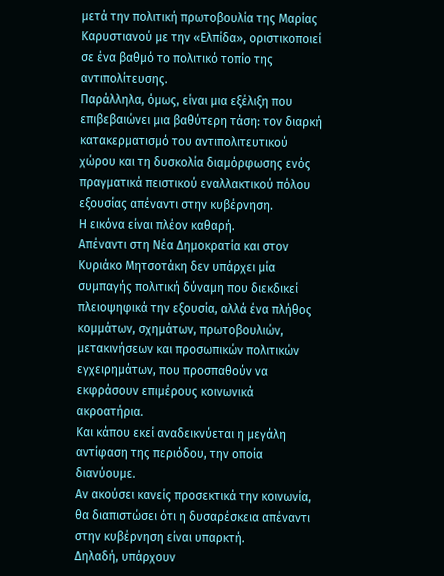μετά την πολιτική πρωτοβουλία της Μαρίας Καρυστιανού με την «Ελπίδα», οριστικοποιεί σε ένα βαθμό το πολιτικό τοπίο της αντιπολίτευσης.
Παράλληλα, όμως, είναι μια εξέλιξη που επιβεβαιώνει μια βαθύτερη τάση: τον διαρκή κατακερματισμό του αντιπολιτευτικού χώρου και τη δυσκολία διαμόρφωσης ενός πραγματικά πειστικού εναλλακτικού πόλου εξουσίας απέναντι στην κυβέρνηση.
Η εικόνα είναι πλέον καθαρή.
Απέναντι στη Νέα Δημοκρατία και στον Κυριάκο Μητσοτάκη δεν υπάρχει μία συμπαγής πολιτική δύναμη που διεκδικεί πλειοψηφικά την εξουσία, αλλά ένα πλήθος κομμάτων, σχημάτων, πρωτοβουλιών, μετακινήσεων και προσωπικών πολιτικών εγχειρημάτων, που προσπαθούν να εκφράσουν επιμέρους κοινωνικά ακροατήρια.
Και κάπου εκεί αναδεικνύεται η μεγάλη αντίφαση της περιόδου, την οποία διανύουμε.
Αν ακούσει κανείς προσεκτικά την κοινωνία, θα διαπιστώσει ότι η δυσαρέσκεια απέναντι στην κυβέρνηση είναι υπαρκτή.
Δηλαδή, υπάρχουν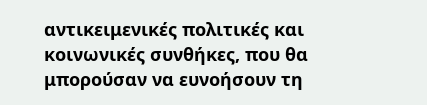αντικειμενικές πολιτικές και κοινωνικές συνθήκες, που θα μπορούσαν να ευνοήσουν τη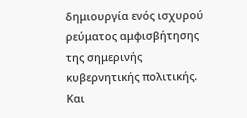δημιουργία ενός ισχυρού ρεύματος αμφισβήτησης της σημερινής κυβερνητικής πολιτικής.
Και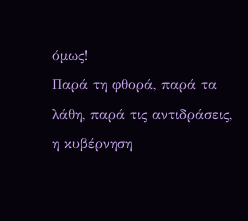όμως!
Παρά τη φθορά, παρά τα λάθη, παρά τις αντιδράσεις, η κυβέρνηση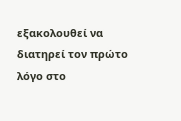εξακολουθεί να διατηρεί τον πρώτο λόγο στο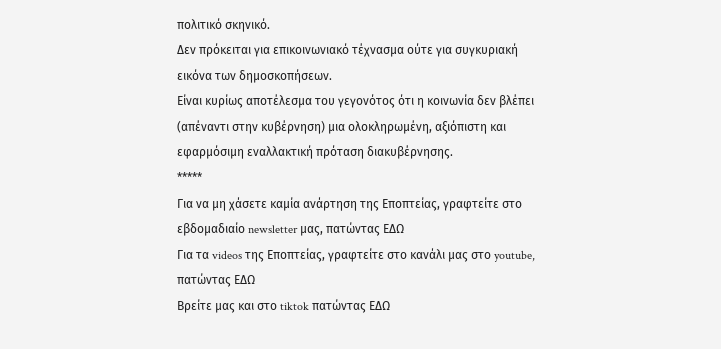πολιτικό σκηνικό.
Δεν πρόκειται για επικοινωνιακό τέχνασμα ούτε για συγκυριακή εικόνα των δημοσκοπήσεων.
Είναι κυρίως αποτέλεσμα του γεγονότος ότι η κοινωνία δεν βλέπει (απέναντι στην κυβέρνηση) μια ολοκληρωμένη, αξιόπιστη και εφαρμόσιμη εναλλακτική πρόταση διακυβέρνησης.
*****
Για να μη χάσετε καμία ανάρτηση της Εποπτείας, γραφτείτε στο εβδομαδιαίο newsletter μας, πατώντας ΕΔΩ
Για τα videos της Εποπτείας, γραφτείτε στο κανάλι μας στο youtube, πατώντας ΕΔΩ
Βρείτε μας και στο tiktok πατώντας ΕΔΩ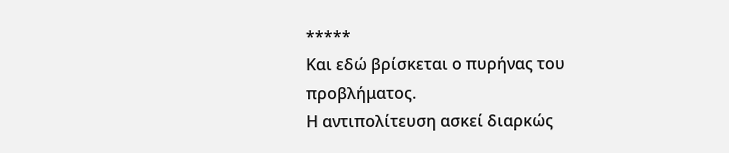*****
Και εδώ βρίσκεται ο πυρήνας του προβλήματος.
Η αντιπολίτευση ασκεί διαρκώς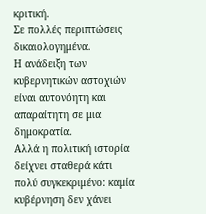κριτική.
Σε πολλές περιπτώσεις δικαιολογημένα.
Η ανάδειξη των κυβερνητικών αστοχιών είναι αυτονόητη και απαραίτητη σε μια δημοκρατία.
Αλλά η πολιτική ιστορία δείχνει σταθερά κάτι πολύ συγκεκριμένο: καμία κυβέρνηση δεν χάνει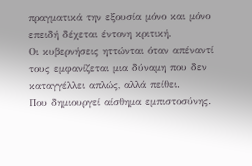πραγματικά την εξουσία μόνο και μόνο επειδή δέχεται έντονη κριτική.
Οι κυβερνήσεις ηττώνται όταν απέναντί τους εμφανίζεται μια δύναμη που δεν καταγγέλλει απλώς, αλλά πείθει.
Που δημιουργεί αίσθημα εμπιστοσύνης.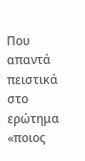Που απαντά πειστικά στο ερώτημα «ποιος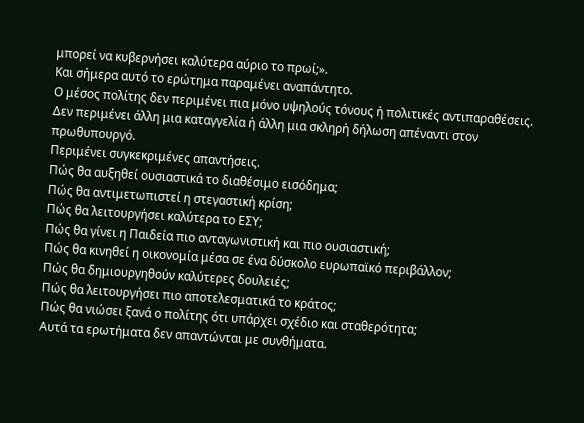μπορεί να κυβερνήσει καλύτερα αύριο το πρωί;».
Και σήμερα αυτό το ερώτημα παραμένει αναπάντητο.
Ο μέσος πολίτης δεν περιμένει πια μόνο υψηλούς τόνους ή πολιτικές αντιπαραθέσεις.
Δεν περιμένει άλλη μια καταγγελία ή άλλη μια σκληρή δήλωση απέναντι στον πρωθυπουργό.
Περιμένει συγκεκριμένες απαντήσεις.
Πώς θα αυξηθεί ουσιαστικά το διαθέσιμο εισόδημα;
Πώς θα αντιμετωπιστεί η στεγαστική κρίση;
Πώς θα λειτουργήσει καλύτερα το ΕΣΥ;
Πώς θα γίνει η Παιδεία πιο ανταγωνιστική και πιο ουσιαστική;
Πώς θα κινηθεί η οικονομία μέσα σε ένα δύσκολο ευρωπαϊκό περιβάλλον;
Πώς θα δημιουργηθούν καλύτερες δουλειές;
Πώς θα λειτουργήσει πιο αποτελεσματικά το κράτος;
Πώς θα νιώσει ξανά ο πολίτης ότι υπάρχει σχέδιο και σταθερότητα;
Αυτά τα ερωτήματα δεν απαντώνται με συνθήματα.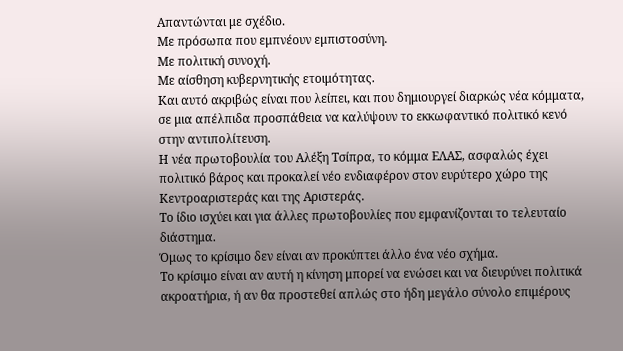Απαντώνται με σχέδιο.
Με πρόσωπα που εμπνέουν εμπιστοσύνη.
Με πολιτική συνοχή.
Με αίσθηση κυβερνητικής ετοιμότητας.
Και αυτό ακριβώς είναι που λείπει, και που δημιουργεί διαρκώς νέα κόμματα, σε μια απέλπιδα προσπάθεια να καλύψουν το εκκωφαντικό πολιτικό κενό στην αντιπολίτευση.
Η νέα πρωτοβουλία του Αλέξη Τσίπρα, το κόμμα ΕΛΑΣ, ασφαλώς έχει πολιτικό βάρος και προκαλεί νέο ενδιαφέρον στον ευρύτερο χώρο της Κεντροαριστεράς και της Αριστεράς.
Το ίδιο ισχύει και για άλλες πρωτοβουλίες που εμφανίζονται το τελευταίο διάστημα.
Όμως το κρίσιμο δεν είναι αν προκύπτει άλλο ένα νέο σχήμα.
Το κρίσιμο είναι αν αυτή η κίνηση μπορεί να ενώσει και να διευρύνει πολιτικά ακροατήρια, ή αν θα προστεθεί απλώς στο ήδη μεγάλο σύνολο επιμέρους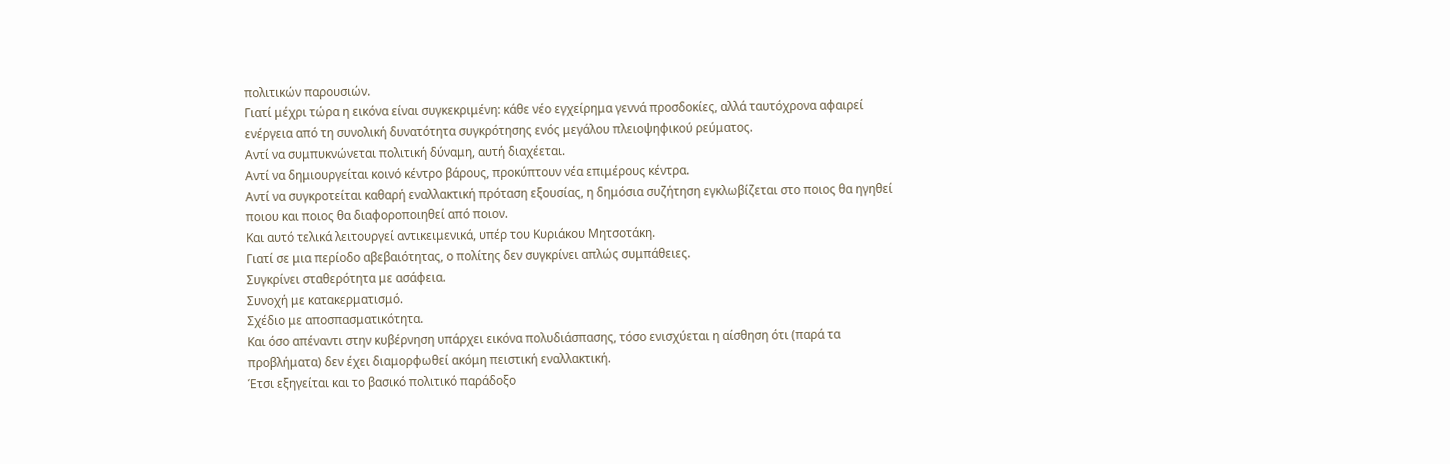πολιτικών παρουσιών.
Γιατί μέχρι τώρα η εικόνα είναι συγκεκριμένη: κάθε νέο εγχείρημα γεννά προσδοκίες, αλλά ταυτόχρονα αφαιρεί ενέργεια από τη συνολική δυνατότητα συγκρότησης ενός μεγάλου πλειοψηφικού ρεύματος.
Αντί να συμπυκνώνεται πολιτική δύναμη, αυτή διαχέεται.
Αντί να δημιουργείται κοινό κέντρο βάρους, προκύπτουν νέα επιμέρους κέντρα.
Αντί να συγκροτείται καθαρή εναλλακτική πρόταση εξουσίας, η δημόσια συζήτηση εγκλωβίζεται στο ποιος θα ηγηθεί ποιου και ποιος θα διαφοροποιηθεί από ποιον.
Και αυτό τελικά λειτουργεί αντικειμενικά, υπέρ του Κυριάκου Μητσοτάκη.
Γιατί σε μια περίοδο αβεβαιότητας, ο πολίτης δεν συγκρίνει απλώς συμπάθειες.
Συγκρίνει σταθερότητα με ασάφεια.
Συνοχή με κατακερματισμό.
Σχέδιο με αποσπασματικότητα.
Και όσο απέναντι στην κυβέρνηση υπάρχει εικόνα πολυδιάσπασης, τόσο ενισχύεται η αίσθηση ότι (παρά τα προβλήματα) δεν έχει διαμορφωθεί ακόμη πειστική εναλλακτική.
Έτσι εξηγείται και το βασικό πολιτικό παράδοξο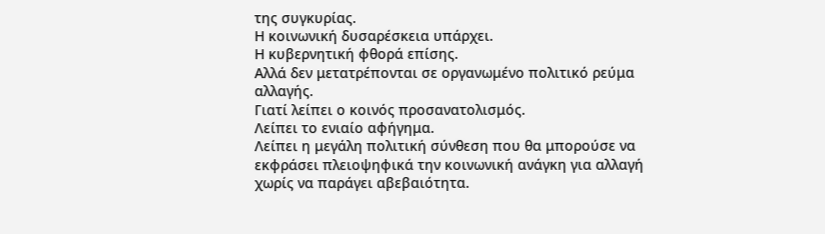της συγκυρίας.
Η κοινωνική δυσαρέσκεια υπάρχει.
Η κυβερνητική φθορά επίσης.
Αλλά δεν μετατρέπονται σε οργανωμένο πολιτικό ρεύμα αλλαγής.
Γιατί λείπει ο κοινός προσανατολισμός.
Λείπει το ενιαίο αφήγημα.
Λείπει η μεγάλη πολιτική σύνθεση που θα μπορούσε να εκφράσει πλειοψηφικά την κοινωνική ανάγκη για αλλαγή χωρίς να παράγει αβεβαιότητα.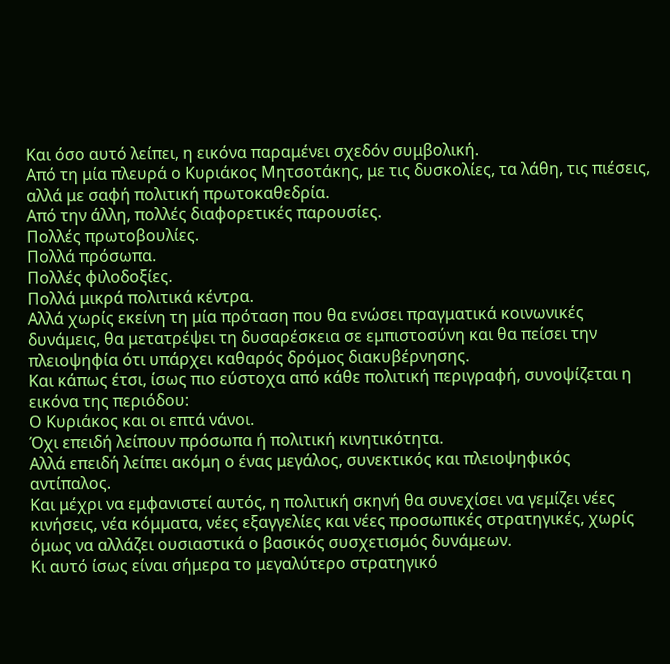Και όσο αυτό λείπει, η εικόνα παραμένει σχεδόν συμβολική.
Από τη μία πλευρά ο Κυριάκος Μητσοτάκης, με τις δυσκολίες, τα λάθη, τις πιέσεις, αλλά με σαφή πολιτική πρωτοκαθεδρία.
Από την άλλη, πολλές διαφορετικές παρουσίες.
Πολλές πρωτοβουλίες.
Πολλά πρόσωπα.
Πολλές φιλοδοξίες.
Πολλά μικρά πολιτικά κέντρα.
Αλλά χωρίς εκείνη τη μία πρόταση που θα ενώσει πραγματικά κοινωνικές δυνάμεις, θα μετατρέψει τη δυσαρέσκεια σε εμπιστοσύνη και θα πείσει την πλειοψηφία ότι υπάρχει καθαρός δρόμος διακυβέρνησης.
Και κάπως έτσι, ίσως πιο εύστοχα από κάθε πολιτική περιγραφή, συνοψίζεται η εικόνα της περιόδου:
Ο Κυριάκος και οι επτά νάνοι.
Όχι επειδή λείπουν πρόσωπα ή πολιτική κινητικότητα.
Αλλά επειδή λείπει ακόμη ο ένας μεγάλος, συνεκτικός και πλειοψηφικός αντίπαλος.
Και μέχρι να εμφανιστεί αυτός, η πολιτική σκηνή θα συνεχίσει να γεμίζει νέες κινήσεις, νέα κόμματα, νέες εξαγγελίες και νέες προσωπικές στρατηγικές, χωρίς όμως να αλλάζει ουσιαστικά ο βασικός συσχετισμός δυνάμεων.
Κι αυτό ίσως είναι σήμερα το μεγαλύτερο στρατηγικό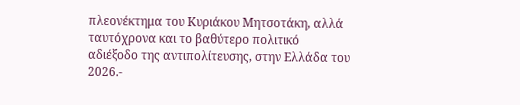πλεονέκτημα του Κυριάκου Μητσοτάκη, αλλά ταυτόχρονα και το βαθύτερο πολιτικό αδιέξοδο της αντιπολίτευσης, στην Ελλάδα του 2026.-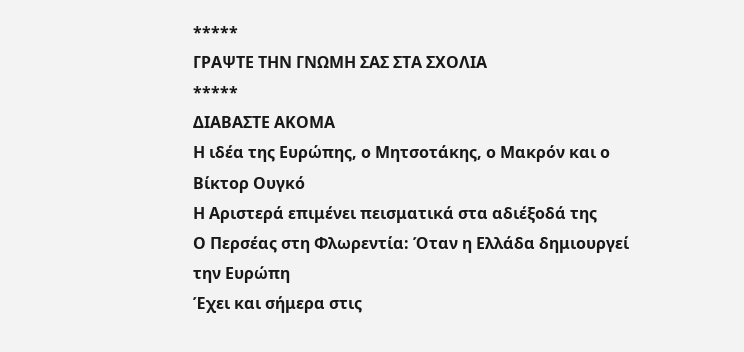*****
ΓΡΑΨΤΕ ΤΗΝ ΓΝΩΜΗ ΣΑΣ ΣΤΑ ΣΧΟΛΙΑ
*****
ΔΙΑΒΑΣΤΕ ΑΚΟΜΑ
Η ιδέα της Ευρώπης, ο Μητσοτάκης, ο Μακρόν και ο Βίκτορ Ουγκό
Η Αριστερά επιμένει πεισματικά στα αδιέξοδά της
Ο Περσέας στη Φλωρεντία: Όταν η Ελλάδα δημιουργεί την Ευρώπη
Έχει και σήμερα στις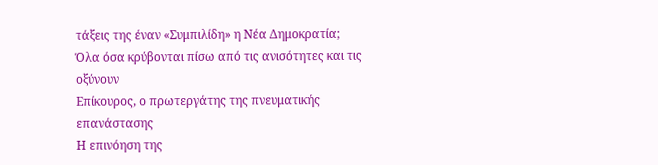τάξεις της έναν «Συμπιλίδη» η Νέα Δημοκρατία;
Όλα όσα κρύβονται πίσω από τις ανισότητες και τις οξύνουν
Επίκουρος, ο πρωτεργάτης της πνευματικής επανάστασης
Η επινόηση της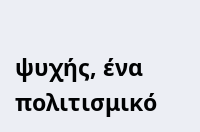ψυχής, ένα πολιτισμικό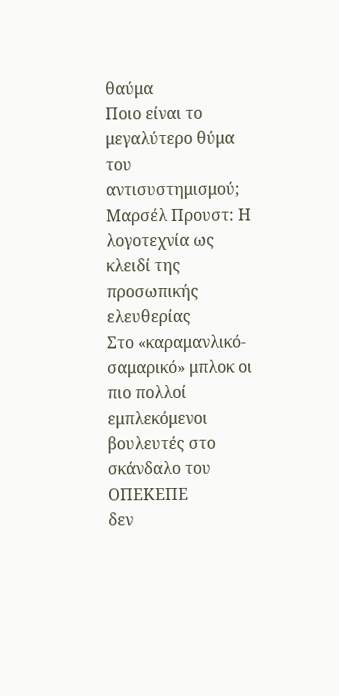θαύμα
Ποιο είναι το μεγαλύτερο θύμα του αντισυστημισμού;
Μαρσέλ Προυστ: Η λογοτεχνία ως κλειδί της προσωπικής ελευθερίας
Στο «καραμανλικό- σαμαρικό» μπλοκ οι πιο πολλοί εμπλεκόμενοι βουλευτές στο σκάνδαλο του ΟΠΕΚΕΠΕ
δεν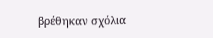βρέθηκαν σχόλια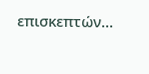επισκεπτών...